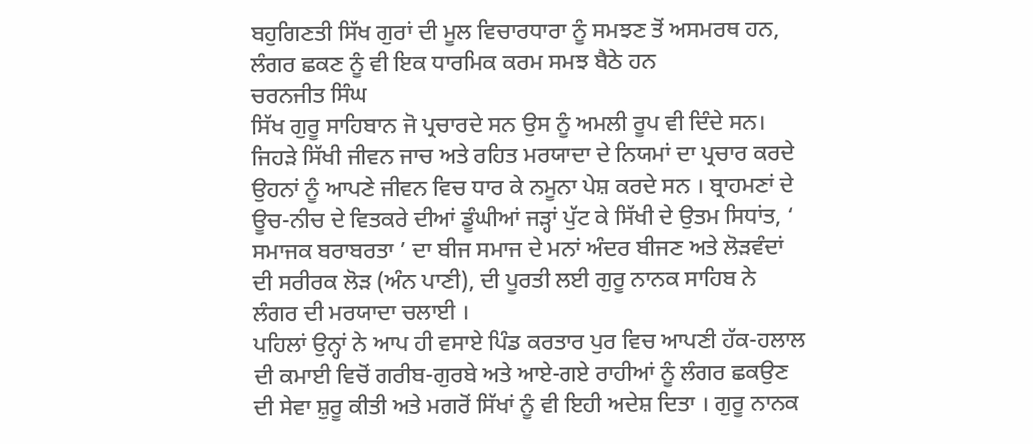ਬਹੁਗਿਣਤੀ ਸਿੱਖ ਗੁਰਾਂ ਦੀ ਮੂਲ ਵਿਚਾਰਧਾਰਾ ਨੂੰ ਸਮਝਣ ਤੋਂ ਅਸਮਰਥ ਹਨ, ਲੰਗਰ ਛਕਣ ਨੂੰ ਵੀ ਇਕ ਧਾਰਮਿਕ ਕਰਮ ਸਮਝ ਬੈਠੇ ਹਨ
ਚਰਨਜੀਤ ਸਿੰਘ
ਸਿੱਖ ਗੁਰੂ ਸਾਹਿਬਾਨ ਜੋ ਪ੍ਰਚਾਰਦੇ ਸਨ ਉਸ ਨੂੰ ਅਮਲੀ ਰੂਪ ਵੀ ਦਿੰਦੇ ਸਨ। ਜਿਹੜੇ ਸਿੱਖੀ ਜੀਵਨ ਜਾਚ ਅਤੇ ਰਹਿਤ ਮਰਯਾਦਾ ਦੇ ਨਿਯਮਾਂ ਦਾ ਪ੍ਰਚਾਰ ਕਰਦੇ ਉਹਨਾਂ ਨੂੰ ਆਪਣੇ ਜੀਵਨ ਵਿਚ ਧਾਰ ਕੇ ਨਮੂਨਾ ਪੇਸ਼ ਕਰਦੇ ਸਨ । ਬ੍ਰਾਹਮਣਾਂ ਦੇ ਊਚ-ਨੀਚ ਦੇ ਵਿਤਕਰੇ ਦੀਆਂ ਡੂੰਘੀਆਂ ਜੜ੍ਹਾਂ ਪੁੱਟ ਕੇ ਸਿੱਖੀ ਦੇ ਉਤਮ ਸਿਧਾਂਤ, ‘ ਸਮਾਜਕ ਬਰਾਬਰਤਾ ’ ਦਾ ਬੀਜ ਸਮਾਜ ਦੇ ਮਨਾਂ ਅੰਦਰ ਬੀਜਣ ਅਤੇ ਲੋੜਵੰਦਾਂ ਦੀ ਸਰੀਰਕ ਲੋੜ (ਅੰਨ ਪਾਣੀ), ਦੀ ਪੂਰਤੀ ਲਈ ਗੁਰੂ ਨਾਨਕ ਸਾਹਿਬ ਨੇ ਲੰਗਰ ਦੀ ਮਰਯਾਦਾ ਚਲਾਈ ।
ਪਹਿਲਾਂ ਉਨ੍ਹਾਂ ਨੇ ਆਪ ਹੀ ਵਸਾਏ ਪਿੰਡ ਕਰਤਾਰ ਪੁਰ ਵਿਚ ਆਪਣੀ ਹੱਕ-ਹਲਾਲ ਦੀ ਕਮਾਈ ਵਿਚੋਂ ਗਰੀਬ-ਗੁਰਬੇ ਅਤੇ ਆਏ-ਗਏ ਰਾਹੀਆਂ ਨੂੰ ਲੰਗਰ ਛਕਉਣ ਦੀ ਸੇਵਾ ਸ਼ੁਰੂ ਕੀਤੀ ਅਤੇ ਮਗਰੋਂ ਸਿੱਖਾਂ ਨੂੰ ਵੀ ਇਹੀ ਅਦੇਸ਼ ਦਿਤਾ । ਗੁਰੂ ਨਾਨਕ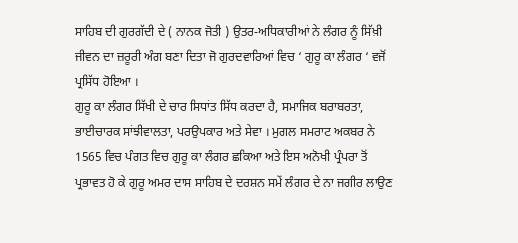ਸਾਹਿਬ ਦੀ ਗੁਰਗੱਦੀ ਦੇ ( ਨਾਨਕ ਜੋਤੀ ) ਉਤਰ-ਅਧਿਕਾਰੀਆਂ ਨੇ ਲੰਗਰ ਨੂੰ ਸਿੱਖ਼ੀ ਜੀਵਨ ਦਾ ਜ਼ਰੂਰੀ ਅੰਗ ਬਣਾ ਦਿਤਾ ਜੋ ਗੁਰਦਵਾਰਿਆਂ ਵਿਚ ‘ ਗੁਰੂ ਕਾ ਲੰਗਰ ‘ ਵਜੋਂ ਪ੍ਰਸਿੱਧ ਹੋਇਆ ।
ਗੁਰੂ ਕਾ ਲੰਗਰ ਸਿੱਖੀ ਦੇ ਚਾਰ ਸਿਧਾਂਤ ਸਿੱਧ ਕਰਦਾ ਹੈ, ਸਮਾਜਿਕ ਬਰਾਬਰਤਾ, ਭਾਈਚਾਰਕ ਸਾਂਝੀਵਾਲਤਾ, ਪਰਉਪਕਾਰ ਅਤੇ ਸੇਵਾ । ਮੁਗਲ ਸਮਰਾਟ ਅਕਬਰ ਨੇ 1565 ਵਿਚ ਪੰਗਤ ਵਿਚ ਗੁਰੂ ਕਾ ਲੰਗਰ ਛਕਿਆ ਅਤੇ ਇਸ ਅਨੋਖੀ ਪ੍ਰੰਪਰਾ ਤੋਂ ਪ੍ਰਭਾਵਤ ਹੋ ਕੇ ਗੁਰੂ ਅਮਰ ਦਾਸ ਸਾਹਿਬ ਦੇ ਦਰਸ਼ਨ ਸਮੇਂ ਲੰਗਰ ਦੇ ਨਾ ਜਗੀਰ ਲਾਉਣ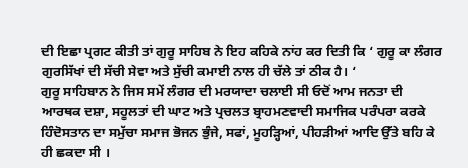ਦੀ ਇਛਾ ਪ੍ਰਗਟ ਕੀਤੀ ਤਾਂ ਗੁਰੂ ਸਾਹਿਬ ਨੇ ਇਹ ਕਹਿਕੇ ਨਾਂਹ ਕਰ ਦਿਤੀ ਕਿ ‘ ਗੁਰੂ ਕਾ ਲੰਗਰ ਗੁਰਸਿੱਖਾਂ ਦੀ ਸੱਚੀ ਸੇਵਾ ਅਤੇ ਸੁੱਚੀ ਕਮਾਈ ਨਾਲ ਹੀ ਚੱਲੇ ਤਾਂ ਠੀਕ ਹੈ। ‘
ਗੁਰੂ ਸਾਹਿਬਾਨ ਨੇ ਜਿਸ ਸਮੇਂ ਲੰਗਰ ਦੀ ਮਰਯਾਦਾ ਚਲਾਈ ਸੀ ਓਦੋਂ ਆਮ ਜਨਤਾ ਦੀ ਆਰਥਕ ਦਸ਼ਾ, ਸਹੂਲਤਾਂ ਦੀ ਘਾਟ ਅਤੇ ਪ੍ਰਚਲਤ ਬ੍ਰਾਹਮਣਵਾਦੀ ਸਮਾਜਿਕ ਪਰੰਪਰਾ ਕਰਕੇ ਹਿੰਦੋਸਤਾਨ ਦਾ ਸਮੁੱਚਾ ਸਮਾਜ ਭੋਜਨ ਭੁੰਜੇ, ਸਫਾਂ, ਮੂਹੜ੍ਹਿਆਂ, ਪੀਹੜੀਆਂ ਆਦਿ ਉੱਤੇ ਬਹਿ ਕੇ ਹੀ ਛਕਦਾ ਸੀ ।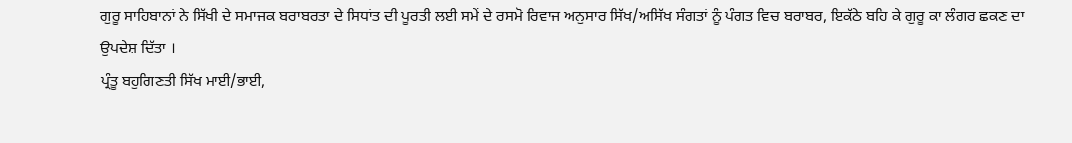ਗੁਰੂ ਸਾਹਿਬਾਨਾਂ ਨੇ ਸਿੱਖੀ ਦੇ ਸਮਾਜਕ ਬਰਾਬਰਤਾ ਦੇ ਸਿਧਾਂਤ ਦੀ ਪੂਰਤੀ ਲਈ ਸਮੇਂ ਦੇ ਰਸਮੋ ਰਿਵਾਜ ਅਨੁਸਾਰ ਸਿੱਖ/ਅਸਿੱਖ ਸੰਗਤਾਂ ਨੂੰ ਪੰਗਤ ਵਿਚ ਬਰਾਬਰ, ਇਕੱਠੇ ਬਹਿ ਕੇ ਗੁਰੂ ਕਾ ਲੰਗਰ ਛਕਣ ਦਾ ਉਪਦੇਸ਼ ਦਿੱਤਾ ।
ਪ੍ਰੰਤੂ ਬਹੁਗਿਣਤੀ ਸਿੱਖ ਮਾਈ/ਭਾਈ,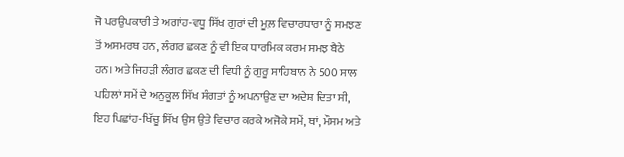ਜੋ ਪਰਉਪਕਾਰੀ ਤੇ ਅਗਾਂਹ-ਵਧੂ ਸਿੱਖ ਗੁਰਾਂ ਦੀ ਮੂਲ਼ ਵਿਚਾਰਧਾਰਾ ਨੂੰ ਸਮਝਣ ਤੋਂ ਅਸਮਰਥ ਹਨ, ਲੰਗਰ ਛਕਣ ਨੂੰ ਵੀ ਇਕ ਧਾਰਮਿਕ ਕਰਮ ਸਮਝ ਬੈਠੇ ਹਨ। ਅਤੇ ਜਿਹੜੀ ਲੰਗਰ ਛਕਣ ਦੀ ਵਿਧੀ ਨੂੰ ਗੁਰੂ ਸਾਹਿਬਾਨ ਨੇ 500 ਸਾਲ ਪਹਿਲਾਂ ਸਮੇਂ ਦੇ ਅਨੁਕੂਲ ਸਿੱਖ ਸੰਗਤਾਂ ਨੂੰ ਅਪਨਾਉਣ ਦਾ ਅਦੇਸ਼ ਦਿਤਾ ਸੀ, ਇਹ ਪਿਛਾਂਹ-ਖਿੱਚੂ ਸਿੱਖ ਉਸ ਉਤੇ ਵਿਚਾਰ ਕਰਕੇ ਅਜੋਕੇ ਸਮੇਂ, ਥਾਂ, ਮੌਸਮ ਅਤੇ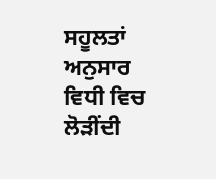ਸਹੂਲਤਾਂ ਅਨੁਸਾਰ ਵਿਧੀ ਵਿਚ ਲੋੜੀਂਦੀ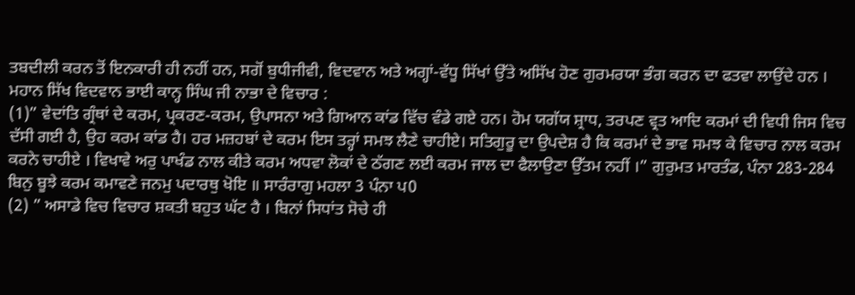ਤਬਦੀਲੀ ਕਰਨ ਤੋਂ ਇਨਕਾਰੀ ਹੀ ਨਹੀਂ ਹਨ, ਸਗੋਂ ਬੁਧੀਜੀਵੀ, ਵਿਦਵਾਨ ਅਤੇ ਅਗ੍ਹਾਂ-ਵੱਧੂ ਸਿੱਖਾਂ ਉੱਤੇ ਅਸਿੱਖ ਹੋਣ ਗੁਰਮਰਯਾ ਭੰਗ ਕਰਨ ਦਾ ਫਤਵਾ ਲਾਉਂਦੇ ਹਨ ।
ਮਹਾਨ ਸਿੱਖ ਵਿਦਵਾਨ ਭਾਈ ਕਾਨ੍ਹ ਸਿੰਘ ਜੀ ਨਾਭਾ ਦੇ ਵਿਚਾਰ :
(1)” ਵੇਦਾਂਤਿ ਗ੍ਰੰਥਾਂ ਦੇ ਕਰਮ, ਪ੍ਰਕਰਣ-ਕਰਮ, ਉਪਾਸਨਾ ਅਤੇ ਗਿਆਨ ਕਾਂਡ ਵਿੱਚ ਵੰਡੇ ਗਏ ਹਨ। ਹੋਮ ਯਗੱਯ ਸ਼੍ਰਾਧ, ਤਰਪਣ ਵ੍ਰਤ ਆਦਿ ਕਰਮਾਂ ਦੀ ਵਿਧੀ ਜਿਸ ਵਿਚ ਦੱਸੀ ਗਈ ਹੈ, ਉਹ ਕਰਮ ਕਾਂਡ ਹੈ। ਹਰ ਮਜ਼ਹਬਾਂ ਦੇ ਕਰਮ ਇਸ ਤਰ੍ਹਾਂ ਸਮਝ ਲੈਣੇ ਚਾਹੀਏ। ਸਤਿਗੁਰੂ ਦਾ ਉਪਦੇਸ਼ ਹੈ ਕਿ ਕਰਮਾਂ ਦੇ ਭਾਵ ਸਮਝ ਕੇ ਵਿਚਾਰ ਨਾਲ ਕਰਮ ਕਰਨੇ ਚਾਹੀਏ । ਵਿਖਾਵੇ ਅਰੁ ਪਾਖੰਡ ਨਾਲ ਕੀਤੇ ਕਰਮ ਅਧਵਾ ਲੋਕਾਂ ਦੇ ਠੱਗਣ ਲਈ ਕਰਮ ਜਾਲ ਦਾ ਫੈਲਾਉਣਾ ਉੱਤਮ ਨਹੀਂ ।” ਗੁਰੁਮਤ ਮਾਰਤੰਡ, ਪੰਨਾ 283-284
ਬਿਨੁ ਬੂਝੇ ਕਰਮ ਕਮਾਵਣੇ ਜਨਮੁ ਪਦਾਰਥੁ ਖੋਇ ॥ ਸਾਰੰਰਾਗੁ ਮਹਲਾ 3 ਪੰਨਾ ਪ0
(2) ” ਅਸਾਡੇ ਵਿਚ ਵਿਚਾਰ ਸ਼ਕਤੀ ਬਹੁਤ ਘੱਟ ਹੈ । ਬਿਨਾਂ ਸਿਧਾਂਤ ਸੋਚੇ ਹੀ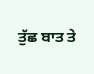ਤੁੱਛ ਬਾਤ ਤੇ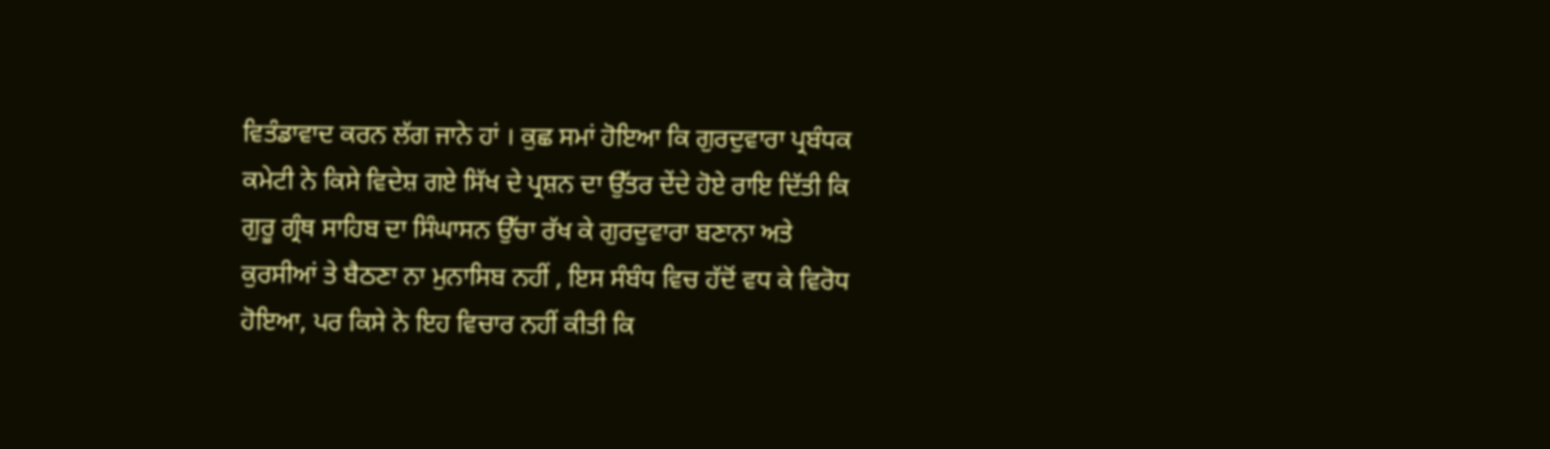ਵਿਤੰਡਾਵਾਦ ਕਰਨ ਲੱਗ ਜਾਨੇ ਹਾਂ । ਕੁਛ ਸਮਾਂ ਹੋਇਆ ਕਿ ਗੁਰਦੁਵਾਰਾ ਪ੍ਰਬੰਧਕ ਕਮੇਟੀ ਨੇ ਕਿਸੇ ਵਿਦੇਸ਼ ਗਏ ਸਿੱਖ ਦੇ ਪ੍ਰਸ਼ਨ ਦਾ ਉੱਤਰ ਦੇਂਦੇ ਹੋਏ ਰਾਇ ਦਿੱਤੀ ਕਿ ਗੁਰੂ ਗ੍ਰੰਥ ਸਾਹਿਬ ਦਾ ਸਿੰਘਾਸਨ ਉੱਚਾ ਰੱਖ ਕੇ ਗੁਰਦੁਵਾਰਾ ਬਣਾਨਾ ਅਤੇ ਕੁਰਸੀਆਂ ਤੇ ਬੈਠਣਾ ਨਾ ਮੁਨਾਸਿਬ ਨਹੀਂ , ਇਸ ਸੰਬੰਧ ਵਿਚ ਹੱਦੋਂ ਵਧ ਕੇ ਵਿਰੋਧ ਹੋਇਆ, ਪਰ ਕਿਸੇ ਨੇ ਇਹ ਵਿਚਾਰ ਨਹੀਂ ਕੀਤੀ ਕਿ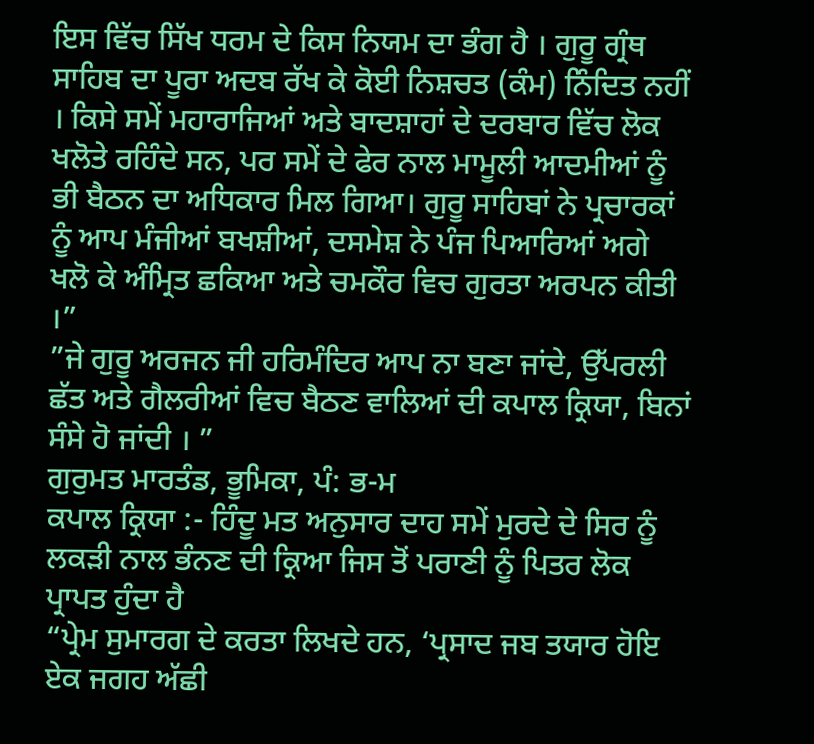ਇਸ ਵਿੱਚ ਸਿੱਖ ਧਰਮ ਦੇ ਕਿਸ ਨਿਯਮ ਦਾ ਭੰਗ ਹੈ । ਗੁਰੂ ਗ੍ਰੰਥ ਸਾਹਿਬ ਦਾ ਪੂਰਾ ਅਦਬ ਰੱਖ ਕੇ ਕੋਈ ਨਿਸ਼ਚਤ (ਕੰਮ) ਨਿੰਦਿਤ ਨਹੀਂ । ਕਿਸੇ ਸਮੇਂ ਮਹਾਰਾਜਿਆਂ ਅਤੇ ਬਾਦਸ਼ਾਹਾਂ ਦੇ ਦਰਬਾਰ ਵਿੱਚ ਲੋਕ ਖਲੋਤੇ ਰਹਿੰਦੇ ਸਨ, ਪਰ ਸਮੇਂ ਦੇ ਫੇਰ ਨਾਲ ਮਾਮੂਲੀ ਆਦਮੀਆਂ ਨੂੰ ਭੀ ਬੈਠਨ ਦਾ ਅਧਿਕਾਰ ਮਿਲ ਗਿਆ। ਗੁਰੂ ਸਾਹਿਬਾਂ ਨੇ ਪ੍ਰਚਾਰਕਾਂ ਨੂੰ ਆਪ ਮੰਜੀਆਂ ਬਖਸ਼ੀਆਂ, ਦਸਮੇਸ਼ ਨੇ ਪੰਜ ਪਿਆਰਿਆਂ ਅਗੇ ਖਲੋ ਕੇ ਅੰਮ੍ਰਿਤ ਛਕਿਆ ਅਤੇ ਚਮਕੌਰ ਵਿਚ ਗੁਰਤਾ ਅਰਪਨ ਕੀਤੀ ।”
”ਜੇ ਗੁਰੂ ਅਰਜਨ ਜੀ ਹਰਿਮੰਦਿਰ ਆਪ ਨਾ ਬਣਾ ਜਾਂਦੇ, ਉੱਪਰਲੀ ਛੱਤ ਅਤੇ ਗੈਲਰੀਆਂ ਵਿਚ ਬੈਠਣ ਵਾਲਿਆਂ ਦੀ ਕਪਾਲ ਕ੍ਰਿਯਾ, ਬਿਨਾਂ ਸੰਸੇ ਹੋ ਜਾਂਦੀ । ”
ਗੁਰੁਮਤ ਮਾਰਤੰਡ, ਭੂਮਿਕਾ, ਪੰ: ਭ-ਮ
ਕਪਾਲ ਕ੍ਰਿਯਾ :- ਹਿੰਦੂ ਮਤ ਅਨੁਸਾਰ ਦਾਹ ਸਮੇਂ ਮੁਰਦੇ ਦੇ ਸਿਰ ਨੂੰ ਲਕੜੀ ਨਾਲ ਭੰਨਣ ਦੀ ਕ੍ਰਿਆ ਜਿਸ ਤੋਂ ਪਰਾਣੀ ਨੂੰ ਪਿਤਰ ਲੋਕ ਪ੍ਰਾਪਤ ਹੁੰਦਾ ਹੈ
“ਪ੍ਰੇਮ ਸੁਮਾਰਗ ਦੇ ਕਰਤਾ ਲਿਖਦੇ ਹਨ, ‘ਪ੍ਰਸਾਦ ਜਬ ਤਯਾਰ ਹੋਇ ਏਕ ਜਗਹ ਅੱਛੀ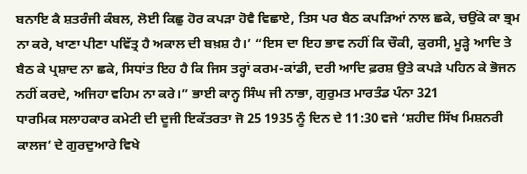ਬਨਾਇ ਕੈ ਸ਼ਤਰੰਜੀ ਕੰਬਲ, ਲੋਈ ਕਿਛੁ ਹੋਰ ਕਪੜਾ ਹੋਵੈ ਵਿਛਾਏ, ਤਿਸ ਪਰ ਬੈਠ ਕਪੜਿਆਂ ਨਾਲ ਛਕੇ, ਚਉਂਕੇ ਕਾ ਭ੍ਰਮ ਨਾ ਕਰੇ, ਖਾਣਾ ਪੀਣਾ ਪਵਿੱਤ੍ਰ ਹੈ ਅਕਾਲ ਦੀ ਬਖ਼ਸ਼ ਹੈ।’ “ਇਸ ਦਾ ਇਹ ਭਾਵ ਨਹੀਂ ਕਿ ਚੌਕੀ, ਕੁਰਸੀ, ਮੂੜ੍ਹੇ ਆਦਿ ਤੇ ਬੈਠ ਕੇ ਪ੍ਰਸ਼ਾਦ ਨਾ ਛਕੇ, ਸਿਧਾਂਤ ਇਹ ਹੈ ਕਿ ਜਿਸ ਤਰ੍ਹਾਂ ਕਰਮ-ਕਾਂਡੀ, ਦਰੀ ਆਦਿ ਫ਼ਰਸ਼ ਉਤੇ ਕਪੜੇ ਪਹਿਨ ਕੇ ਭੋਜਨ ਨਹੀਂ ਕਰਦੇ, ਅਜਿਹਾ ਵਹਿਮ ਨਾ ਕਰੇ।” ਭਾਈ ਕਾਨ੍ਹ ਸਿੰਘ ਜੀ ਨਾਭਾ, ਗੁਰੁਮਤ ਮਾਰਤੰਡ ਪੰਨਾ 321
ਧਾਰਮਿਕ ਸਲਾਹਕਾਰ ਕਮੇਟੀ ਦੀ ਦੂਜੀ ਇਕੱਤਰਤਾ ਜੋ 25 1935 ਨੂੰ ਦਿਨ ਦੇ 11:30 ਵਜੇ ‘ਸ਼ਹੀਦ ਸਿੱਖ ਮਿਸ਼ਨਰੀ ਕਾਲਜ’ ਦੇ ਗੁਰਦੁਆਰੇ ਵਿਖੇ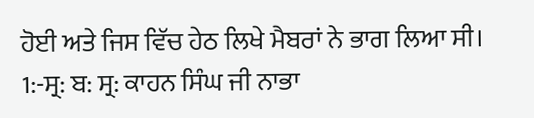ਹੋਈ ਅਤੇ ਜਿਸ ਵਿੱਚ ਹੇਠ ਲਿਖੇ ਮੈਬਰਾਂ ਨੇ ਭਾਗ ਲਿਆ ਸੀ।
1:-ਸ੍ਰ: ਬ: ਸ੍ਰ: ਕਾਹਨ ਸਿੰਘ ਜੀ ਨਾਭਾ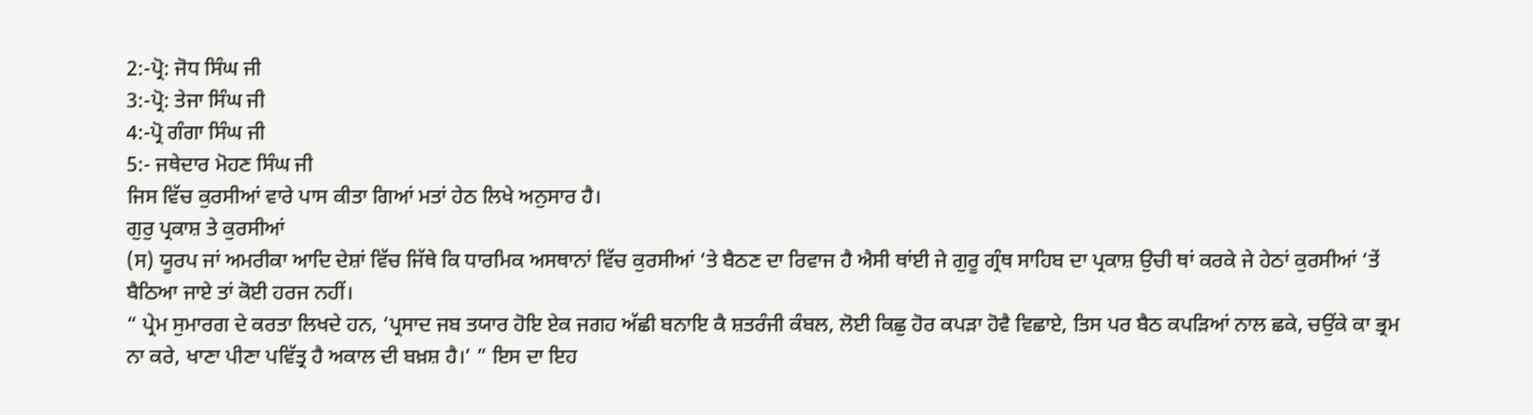2:-ਪ੍ਰੋ: ਜੋਧ ਸਿੰਘ ਜੀ
3:-ਪ੍ਰੋ: ਤੇਜਾ ਸਿੰਘ ਜੀ
4:-ਪ੍ਰੋ ਗੰਗਾ ਸਿੰਘ ਜੀ
5:- ਜਥੇਦਾਰ ਮੋਹਣ ਸਿੰਘ ਜੀ
ਜਿਸ ਵਿੱਚ ਕੁਰਸੀਆਂ ਵਾਰੇ ਪਾਸ ਕੀਤਾ ਗਿਆਂ ਮਤਾਂ ਹੇਠ ਲਿਖੇ ਅਨੁਸਾਰ ਹੈ।
ਗੁਰੁ ਪ੍ਰਕਾਸ਼ ਤੇ ਕੁਰਸੀਆਂ
(ਸ) ਯੂਰਪ ਜਾਂ ਅਮਰੀਕਾ ਆਦਿ ਦੇਸ਼ਾਂ ਵਿੱਚ ਜਿੱਥੇ ਕਿ ਧਾਰਮਿਕ ਅਸਥਾਨਾਂ ਵਿੱਚ ਕੁਰਸੀਆਂ ‘ਤੇ ਬੈਠਣ ਦਾ ਰਿਵਾਜ ਹੈ ਐਸੀ ਥਾਂਈ ਜੇ ਗੁਰੂ ਗ੍ਰੰਥ ਸਾਹਿਬ ਦਾ ਪ੍ਰਕਾਸ਼ ਉਚੀ ਥਾਂ ਕਰਕੇ ਜੇ ਹੇਠਾਂ ਕੁਰਸੀਆਂ ‘ਤੇਂ ਬੈਠਿਆ ਜਾਏ ਤਾਂ ਕੋਈ ਹਰਜ ਨਹੀਂ।
“ ਪ੍ਰੇਮ ਸੁਮਾਰਗ ਦੇ ਕਰਤਾ ਲਿਖਦੇ ਹਨ, ‘ਪ੍ਰਸਾਦ ਜਬ ਤਯਾਰ ਹੋਇ ਏਕ ਜਗਹ ਅੱਛੀ ਬਨਾਇ ਕੈ ਸ਼ਤਰੰਜੀ ਕੰਬਲ, ਲੋਈ ਕਿਛੁ ਹੋਰ ਕਪੜਾ ਹੋਵੈ ਵਿਛਾਏ, ਤਿਸ ਪਰ ਬੈਠ ਕਪੜਿਆਂ ਨਾਲ ਛਕੇ, ਚਉਂਕੇ ਕਾ ਭ੍ਰਮ ਨਾ ਕਰੇ, ਖਾਣਾ ਪੀਣਾ ਪਵਿੱਤ੍ਰ ਹੈ ਅਕਾਲ ਦੀ ਬਖ਼ਸ਼ ਹੈ।’ ” ਇਸ ਦਾ ਇਹ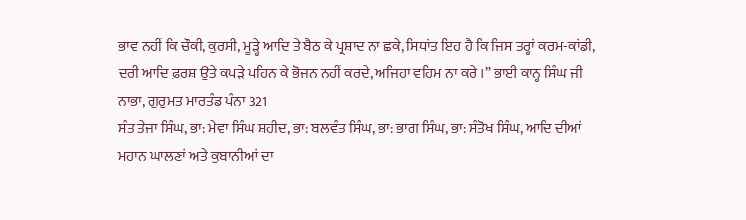ਭਾਵ ਨਹੀਂ ਕਿ ਚੌਕੀ, ਕੁਰਸੀ, ਮੂੜ੍ਹੇ ਆਦਿ ਤੇ ਬੈਠ ਕੇ ਪ੍ਰਸ਼ਾਦ ਨਾ ਛਕੇ, ਸਿਧਾਂਤ ਇਹ ਹੈ ਕਿ ਜਿਸ ਤਰ੍ਹਾਂ ਕਰਮ-ਕਾਂਡੀ, ਦਰੀ ਆਦਿ ਫ਼ਰਸ਼ ਉਤੇ ਕਪੜੇ ਪਹਿਨ ਕੇ ਭੋਜਨ ਨਹੀਂ ਕਰਦੇ, ਅਜਿਹਾ ਵਹਿਮ ਨਾ ਕਰੇ ।” ਭਾਈ ਕਾਨ੍ਹ ਸਿੰਘ ਜੀ ਨਾਭਾ, ਗੁਰੁਮਤ ਮਾਰਤੰਡ ਪੰਨਾ 321
ਸੰਤ ਤੇਜਾ ਸਿੰਘ, ਭਾ: ਮੇਵਾ ਸਿੰਘ ਸ਼ਹੀਦ, ਭਾ: ਬਲਵੰਤ ਸਿੰਘ, ਭਾ: ਭਾਗ ਸਿੰਘ, ਭਾ: ਸੰਤੋਖ ਸਿੰਘ, ਆਦਿ ਦੀਆਂ ਮਹਾਨ ਘਾਲਣਾਂ ਅਤੇ ਕੁਬਾਨੀਆਂ ਦਾ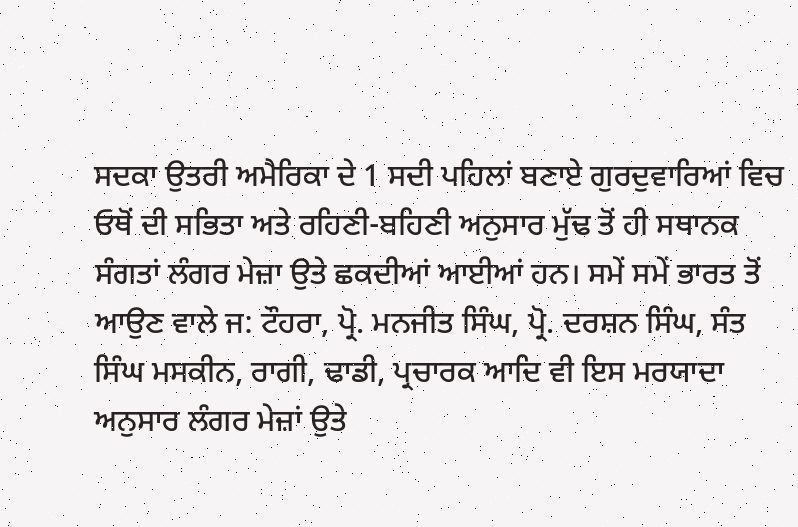ਸਦਕਾ ਉਤਰੀ ਅਮੈਰਿਕਾ ਦੇ 1 ਸਦੀ ਪਹਿਲਾਂ ਬਣਾਏ ਗੁਰਦੁਵਾਰਿਆਂ ਵਿਚ ਓਥੋਂ ਦੀ ਸਭਿਤਾ ਅਤੇ ਰਹਿਣੀ-ਬਹਿਣੀ ਅਨੁਸਾਰ ਮੁੱਢ ਤੋਂ ਹੀ ਸਥਾਨਕ ਸੰਗਤਾਂ ਲੰਗਰ ਮੇਜ਼ਾ ਉਤੇ ਛਕਦੀਆਂ ਆਈਆਂ ਹਨ। ਸਮੇਂ ਸਮੇਂ ਭਾਰਤ ਤੋਂ ਆਉਣ ਵਾਲੇ ਜ: ਟੌਹਰਾ, ਪ੍ਰੋ. ਮਨਜੀਤ ਸਿੰਘ, ਪ੍ਰੋ. ਦਰਸ਼ਨ ਸਿੰਘ, ਸੰਤ ਸਿੰਘ ਮਸਕੀਨ, ਰਾਗੀ, ਢਾਡੀ, ਪ੍ਰਚਾਰਕ ਆਦਿ ਵੀ ਇਸ ਮਰਯਾਦਾ ਅਨੁਸਾਰ ਲੰਗਰ ਮੇਜ਼ਾਂ ਉਤੇ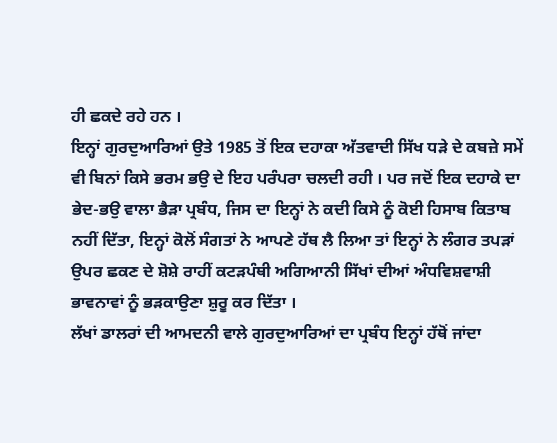ਹੀ ਛਕਦੇ ਰਹੇ ਹਨ ।
ਇਨ੍ਹਾਂ ਗੁਰਦੁਆਰਿਆਂ ਉਤੇ 1985 ਤੋਂ ਇਕ ਦਹਾਕਾ ਅੱਤਵਾਦੀ ਸਿੱਖ ਧੜੇ ਦੇ ਕਬਜ਼ੇ ਸਮੇਂ ਵੀ ਬਿਨਾਂ ਕਿਸੇ ਭਰਮ ਭਉ ਦੇ ਇਹ ਪਰੰਪਰਾ ਚਲਦੀ ਰਹੀ । ਪਰ ਜਦੋਂ ਇਕ ਦਹਾਕੇ ਦਾ ਭੇਦ-ਭਉ ਵਾਲਾ ਭੈੜਾ ਪ੍ਰਬੰਧ, ਜਿਸ ਦਾ ਇਨ੍ਹਾਂ ਨੇ ਕਦੀ ਕਿਸੇ ਨੂੰ ਕੋਈ ਹਿਸਾਬ ਕਿਤਾਬ ਨਹੀਂ ਦਿੱਤਾ, ਇਨ੍ਹਾਂ ਕੋਲੋਂ ਸੰਗਤਾਂ ਨੇ ਆਪਣੇ ਹੱਥ ਲੈ ਲਿਆ ਤਾਂ ਇਨ੍ਹਾਂ ਨੇ ਲੰਗਰ ਤਪੜਾਂ ਉਪਰ ਛਕਣ ਦੇ ਸ਼ੋਸ਼ੇ ਰਾਹੀਂ ਕਟੜਪੰਥੀ ਅਗਿਆਨੀ ਸਿੱਖਾਂ ਦੀਆਂ ਅੰਧਵਿਸ਼ਵਾਸ਼ੀ ਭਾਵਨਾਵਾਂ ਨੂੰ ਭੜਕਾਉਣਾ ਸ਼ੁਰੂ ਕਰ ਦਿੱਤਾ ।
ਲੱਖਾਂ ਡਾਲਰਾਂ ਦੀ ਆਮਦਨੀ ਵਾਲੇ ਗੁਰਦੁਆਰਿਆਂ ਦਾ ਪ੍ਰਬੰਧ ਇਨ੍ਹਾਂ ਹੱਥੋਂ ਜਾਂਦਾ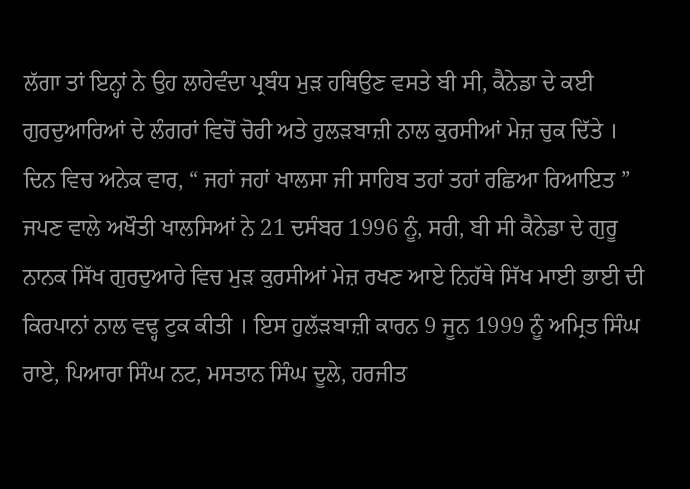ਲੱਗਾ ਤਾਂ ਇਨ੍ਹਾਂ ਨੇ ਉਹ ਲਾਹੇਵੰਦਾ ਪ੍ਰਬੰਧ ਮੁੜ ਹਥਿਉਣ ਵਸਤੇ ਬੀ ਸੀ, ਕੈਨੇਡਾ ਦੇ ਕਈ ਗੁਰਦੁਆਰਿਆਂ ਦੇ ਲੰਗਰਾਂ ਵਿਚੋਂ ਚੋਰੀ ਅਤੇ ਹੁਲੜਬਾਜ਼ੀ ਨਾਲ ਕੁਰਸੀਆਂ ਮੇਜ਼ ਚੁਕ ਦਿੱਤੇ । ਦਿਨ ਵਿਚ ਅਨੇਕ ਵਾਰ, “ ਜਹਾਂ ਜਹਾਂ ਖਾਲਸਾ ਜੀ ਸਾਹਿਬ ਤਹਾਂ ਤਹਾਂ ਰਛਿਆ ਰਿਆਇਤ ” ਜਪਣ ਵਾਲੇ ਅਖੌਤੀ ਖਾਲਸਿਆਂ ਨੇ 21 ਦਸੰਬਰ 1996 ਨੂੰ, ਸਰੀ, ਬੀ ਸੀ ਕੈਨੇਡਾ ਦੇ ਗੁਰੂ ਨਾਨਕ ਸਿੱਖ ਗੁਰਦੁਆਰੇ ਵਿਚ ਮੁੜ ਕੁਰਸੀਆਂ ਮੇਜ਼ ਰਖਣ ਆਏ ਨਿਹੱਥੇ ਸਿੱਖ ਮਾਈ ਭਾਈ ਦੀ ਕਿਰਪਾਨਾਂ ਨਾਲ ਵਢ੍ਹ ਟੁਕ ਕੀਤੀ । ਇਸ ਹੁਲੱੜਬਾਜ਼ੀ ਕਾਰਨ 9 ਜੂਨ 1999 ਨੂੰ ਅਮ੍ਰਿਤ ਸਿੰਘ ਰਾਏ, ਪਿਆਰਾ ਸਿੰਘ ਨਟ, ਮਸਤਾਨ ਸਿੰਘ ਦੂਲੇ, ਹਰਜੀਤ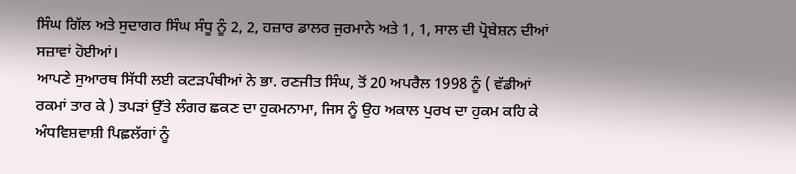ਸਿੰਘ ਗਿੱਲ ਅਤੇ ਸੁਦਾਗਰ ਸਿੰਘ ਸੰਧੂ ਨੂੰ 2, 2, ਹਜ਼ਾਰ ਡਾਲਰ ਜੁਰਮਾਨੇ ਅਤੇ 1, 1, ਸਾਲ ਦੀ ਪ੍ਰੋਬੇਸ਼ਨ ਦੀਆਂ ਸਜ਼ਾਵਾਂ ਹੋਈਆਂ।
ਆਪਣੇ ਸੁਆਰਥ ਸਿੱਧੀ ਲਈ ਕਟੜਪੰਥੀਆਂ ਨੇ ਭਾ. ਰਣਜੀਤ ਸਿੰਘ, ਤੋਂ 20 ਅਪਰੈਲ 1998 ਨੂੰ ( ਵੱਡੀਆਂ ਰਕਮਾਂ ਤਾਰ ਕੇ ) ਤਪੜਾਂ ਉੱਤੇ ਲੰਗਰ ਛਕਣ ਦਾ ਹੁਕਮਨਾਮਾ, ਜਿਸ ਨੂੰ ਉਹ ਅਕਾਲ ਪੁਰਖ ਦਾ ਹੁਕਮ ਕਹਿ ਕੇ ਅੰਧਵਿਸ਼ਵਾਸ਼ੀ ਪਿਛ਼ਲੱਗਾਂ ਨੂੰ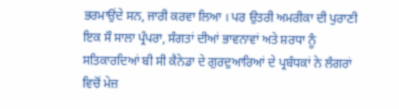ਭਰਮਾਉਂਦੇ ਸਨ, ਜਾਰੀ ਕਰਵਾ ਲਿਆ । ਪਰ ਉਤਰੀ ਅਮਰੀਕਾ ਦੀ ਪੁਰਾਣੀ ਇਕ ਸੌ ਸਾਲਾ ਪ੍ਰੰਪਰਾ, ਸੰਗਤਾਂ ਦੀਆਂ ਭਾਵਨਾਵਾਂ ਅਤੇ ਸ਼ਰਧਾ ਨੂੰ ਸਤਿਕਾਰਦਿਆਂ ਬੀ ਸੀ ਕੈਨੇਡਾ ਦੇ ਗੁਰਦੁਆਰਿਆਂ ਦੇ ਪ੍ਰਬੰਧਕਾਂ ਨੇ ਲੰਗਰਾਂ ਵਿਚੋਂ ਮੇਜ਼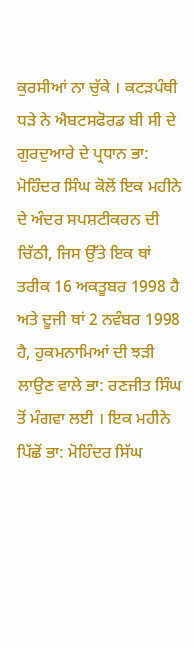ਕੁਰਸੀਆਂ ਨਾ ਚੁੱਕੇ । ਕਟੜਪੰਥੀ ਧੜੇ ਨੇ ਐਬਟਸਫੋਰਡ ਬੀ ਸੀ ਦੇ ਗੁਰਦੁਆਰੇ ਦੇ ਪ੍ਰਧਾਨ ਭਾ: ਮੋਹਿੰਦਰ ਸਿੰਘ ਕੋਲੋਂ ਇਕ ਮਹੀਨੇ ਦੇ ਅੰਦਰ ਸਪਸ਼ਟੀਕਰਨ ਦੀ ਚਿੱਠੀ, ਜਿਸ ਉੱਤੇ ਇਕ ਥਾਂ ਤਰੀਕ 16 ਅਕਤੂਬਰ 1998 ਹੈ ਅਤੇ ਦੂਜੀ ਥਾਂ 2 ਨਵੰਬਰ 1998 ਹੈ, ਹੁਕਮਨਾਮਿਆਂ ਦੀ ਝੜੀ ਲਾਉਣ ਵਾਲੇ ਭਾ: ਰਣਜੀਤ ਸਿੰਘ ਤੋਂ ਮੰਗਵਾ ਲਈ । ਇਕ ਮਹੀਨੇ ਪਿੱਛੋਂ ਭਾ: ਮੋਹਿੰਦਰ ਸਿੱਘ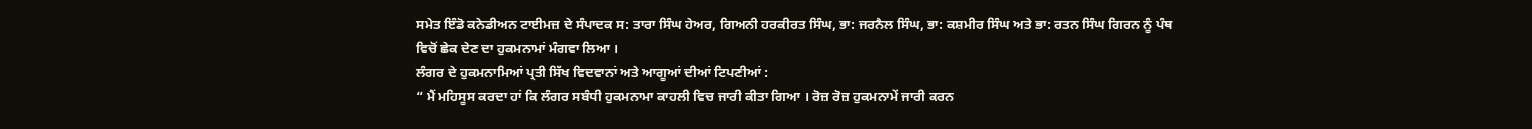ਸਮੇਤ ਇੰਡੋ ਕਨੇਡੀਅਨ ਟਾਈਮਜ਼ ਦੇ ਸੰਪਾਦਕ ਸ: ਤਾਰਾ ਸਿੰਘ ਹੇਅਰ, ਗਿਅਨੀ ਹਰਕੀਰਤ ਸਿੰਘ, ਭਾ: ਜਰਨੈਲ ਸਿੰਘ, ਭਾ: ਕਸ਼ਮੀਰ ਸਿੰਘ ਅਤੇ ਭਾ: ਰਤਨ ਸਿੰਘ ਗਿਰਨ ਨੂੰ ਪੰਥ ਵਿਚੋਂ ਛੇਕ ਦੇਣ ਦਾ ਹੁਕਮਨਾਮਾਂ ਮੰਗਵਾ ਲਿਆ ।
ਲੰਗਰ ਦੇ ਹੁਕਮਨਾਮਿਆਂ ਪ੍ਰਤੀ ਸਿੱਖ ਵਿਦਵਾਨਾਂ ਅਤੇ ਆਗੂਆਂ ਦੀਆਂ ਟਿਪਣੀਆਂ :
“ ਮੈਂ ਮਹਿਸੂਸ ਕਰਦਾ ਹਾਂ ਕਿ ਲੰਗਰ ਸਬੰਧੀ ਹੁਕਮਨਾਮਾ ਕਾਹਲੀ ਵਿਚ ਜਾਰੀ ਕੀਤਾ ਗਿਆ । ਰੋਜ਼ ਰੋਜ਼ ਹੁਕਮਨਾਮੇਂ ਜਾਰੀ ਕਰਨ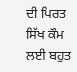ਦੀ ਪਿਰਤ ਸਿੱਖ ਕੌਮ ਲਈ ਬਹੁਤ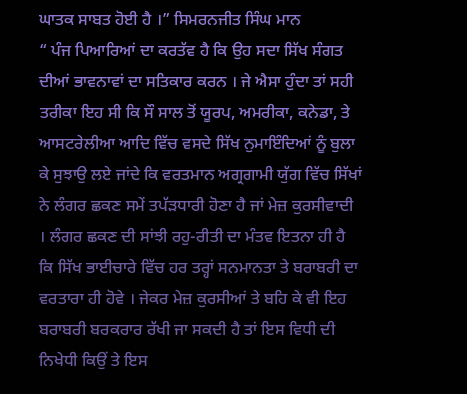ਘਾਤਕ ਸਾਬਤ ਹੋਈ ਹੈ ।” ਸਿਮਰਨਜੀਤ ਸਿੰਘ ਮਾਨ
“ ਪੰਜ ਪਿਆਰਿਆਂ ਦਾ ਕਰਤੱਵ ਹੈ ਕਿ ਉਹ ਸਦਾ ਸਿੱਖ ਸੰਗਤ ਦੀਆਂ ਭਾਵਨਾਵਾਂ ਦਾ ਸਤਿਕਾਰ ਕਰਨ । ਜੇ ਐਸਾ ਹੁੰਦਾ ਤਾਂ ਸਹੀ ਤਰੀਕਾ ਇਹ ਸੀ ਕਿ ਸੌ ਸਾਲ ਤੋਂ ਯੂਰਪ, ਅਮਰੀਕਾ, ਕਨੇਡਾ, ਤੇ ਆਸਟਰੇਲੀਆ ਆਦਿ ਵਿੱਚ ਵਸਦੇ ਸਿੱਖ ਨੁਮਾਇੰਦਿਆਂ ਨੂੰ ਬੁਲਾ ਕੇ ਸੁਝਾਉ ਲਏ ਜਾਂਦੇ ਕਿ ਵਰਤਮਾਨ ਅਗ੍ਰਗਾਮੀ ਯੁੱਗ ਵਿੱਚ ਸਿੱਖਾਂ ਨੇ ਲੰਗਰ ਛਕਣ ਸਮੇਂ ਤਪੱੜਧਾਰੀ ਹੋਣਾ ਹੈ ਜਾਂ ਮੇਜ਼ ਕੁਰਸੀਵਾਦੀ । ਲੰਗਰ ਛਕਣ ਦੀ ਸਾਂਝੀ ਰਹੁ-ਰੀਤੀ ਦਾ ਮੰਤਵ ਇਤਨਾ ਹੀ ਹੈ ਕਿ ਸਿੱਖ ਭਾਈਚਾਰੇ ਵਿੱਚ ਹਰ ਤਰ੍ਹਾਂ ਸਨਮਾਨਤਾ ਤੇ ਬਰਾਬਰੀ ਦਾ ਵਰਤਾਰਾ ਹੀ ਹੋਵੇ । ਜੇਕਰ ਮੇਜ਼ ਕੁਰਸੀਆਂ ਤੇ ਬਹਿ ਕੇ ਵੀ ਇਹ ਬਰਾਬਰੀ ਬਰਕਰਾਰ ਰੱਖੀ ਜਾ ਸਕਦੀ ਹੈ ਤਾਂ ਇਸ ਵਿਧੀ ਦੀ ਨਿਖੇਧੀ ਕਿਉਂ ਤੇ ਇਸ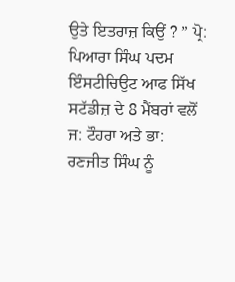ਉਤੇ ਇਤਰਾਜ਼ ਕਿਉਂ ? ” ਪ੍ਰੋ: ਪਿਆਰਾ ਸਿੰਘ ਪਦਮ
ਇੰਸਟੀਚਿਉਟ ਆਫ ਸਿੱਖ ਸਟੱਡੀਜ਼ ਦੇ 8 ਮੈਂਬਰਾਂ ਵਲੋਂ ਜ: ਟੌਹਰਾ ਅਤੇ ਭਾ: ਰਣਜੀਤ ਸਿੰਘ ਨੂੰ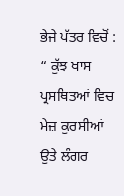ਭੇਜੇ ਪੱਤਰ ਵਿਚੋਂ :
“ ਕੁੱਝ ਖਾਸ ਪ੍ਰਸਥਿਤਆਂ ਵਿਚ ਮੇਜ਼ ਕੁਰਸੀਆਂ ਉਤੇ ਲੰਗਰ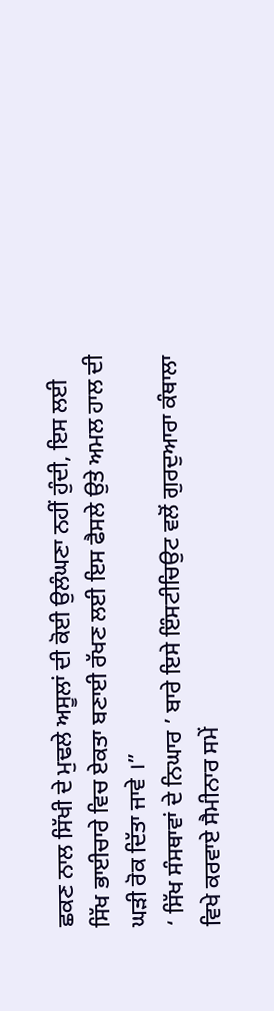ਛਕਣ ਨਾਲ ਸਿੱਖੀ ਦੇ ਮੁਢਲੇ ਅਸੂਲਾਂ ਦੀ ਕੋਈ ਉਲੰਘਣਾ ਨਹੀਂ ਹੁੰਦੀ, ਇਸ ਲਈ ਸਿੱਖ ਭਾਈਚਾਰੇ ਵਿਚ ਏਕਤਾ ਬਣਾਈ ਰੱਖਣ ਲਈ ਇਸ ਫੈਸਲੇ ਉਤੇ ਅਮਲ ਹਾਲ ਦੀ ਘੜੀ ਰੋਕ ਦਿੱਤਾ ਜਾਵੇ ।”
‘ ਸਿੱਖ ਸੰਸਥਾਵਾਂ ਦੇ ਨਿਘਾਰ ’ ਬਾਰੇ ਇਸੇ ਇੰਸਟੀਚਿਉਟ ਵਲੋਂ ਗੁਰਦੁਆਰਾ ਕੰਥਾਲਾ ਵਿਖੇ ਕਰਵਾਏ ਸੈਮੀਨਾਰ ਸਮੇਂ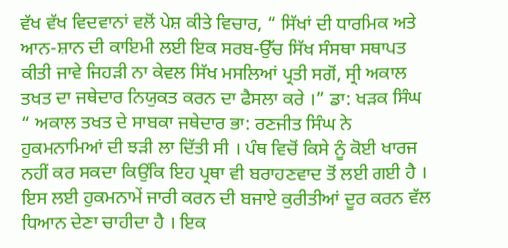ਵੱਖ ਵੱਖ ਵਿਦਵਾਨਾਂ ਵਲੋਂ ਪੇਸ਼ ਕੀਤੇ ਵਿਚਾਰ, “ ਸਿੱਖਾਂ ਦੀ ਧਾਰਮਿਕ ਅਤੇ ਆਨ-ਸ਼ਾਨ ਦੀ ਕਾਇਮੀ ਲਈ ਇਕ ਸਰਬ-ਉੱਚ ਸਿੱਖ ਸੰਸਥਾ ਸਥਾਪਤ ਕੀਤੀ ਜਾਵੇ ਜਿਹੜੀ ਨਾ ਕੇਵਲ ਸਿੱਖ ਮਸਲਿਆਂ ਪ੍ਰਤੀ ਸਗੋਂ, ਸ੍ਰੀ ਅਕਾਲ ਤਖਤ ਦਾ ਜਥੇਦਾਰ ਨਿਯੁਕਤ ਕਰਨ ਦਾ ਫੈਸਲਾ ਕਰੇ ।” ਡਾ: ਖੜਕ ਸਿੰਘ
“ ਅਕਾਲ ਤਖਤ ਦੇ ਸਾਬਕਾ ਜਥੇਦਾਰ ਭਾ: ਰਣਜੀਤ ਸਿੰਘ ਨੇ ਹੁਕਮਨਾਮਿਆਂ ਦੀ ਝੜੀ ਲਾ ਦਿੱਤੀ ਸੀ । ਪੰਥ ਵਿਚੋਂ ਕਿਸੇ ਨੂੰ ਕੋਈ ਖਾਰਜ ਨਹੀਂ ਕਰ ਸਕਦਾ ਕਿਉਂਕਿ ਇਹ ਪ੍ਰਥਾ ਵੀ ਬਰਾਹਣਵਾਦ ਤੋਂ ਲਈ ਗਈ ਹੈ । ਇਸ ਲਈ ਹੁਕਮਨਾਮੇਂ ਜਾਰੀ ਕਰਨ ਦੀ ਬਜਾਏ ਕੁਰੀਤੀਆਂ ਦੂਰ ਕਰਨ ਵੱਲ ਧਿਆਨ ਦੇਣਾ ਚਾਹੀਦਾ ਹੈ । ਇਕ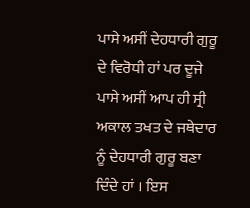ਪਾਸੇ ਅਸੀਂ ਦੇਹਧਾਰੀ ਗੁਰੂ ਦੇ ਵਿਰੋਧੀ ਹਾਂ ਪਰ ਦੂਜੇ ਪਾਸੇ ਅਸੀਂ ਆਪ ਹੀ ਸ੍ਰੀ ਅਕਾਲ ਤਖਤ ਦੇ ਜਥੇਦਾਰ ਨੂੰ ਦੇਹਧਾਰੀ ਗੁਰੂ ਬਣਾ ਦਿੰਦੇ ਹਾਂ । ਇਸ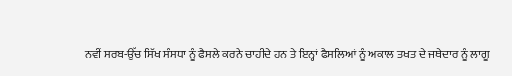ਨਵੀਂ ਸਰਬ-ਉੱਚ ਸਿੱਖ ਸੰਸਧਾ ਨੂੰ ਫੈਸਲੇ ਕਰਨੇ ਚਾਹੀਦੇ ਹਨ ਤੇ ਇਨ੍ਹਾਂ ਫੈਸਲਿਆਂ ਨੂੰ ਅਕਾਲ ਤਖਤ ਦੇ ਜਥੇਦਾਰ ਨੂੰ ਲਾਗੂ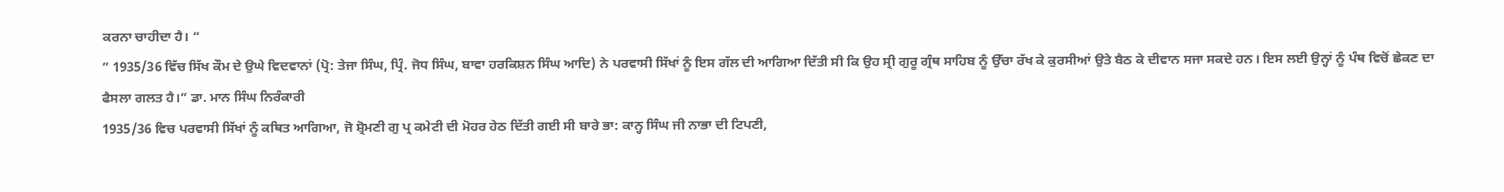ਕਰਨਾ ਚਾਹੀਦਾ ਹੈ। “
” 1935/36 ਵਿੱਚ ਸਿੱਖ ਕੌਮ ਦੇ ਉਘੇ ਵਿਦਵਾਨਾਂ (ਪ੍ਰੋ: ਤੇਜਾ ਸਿੰਘ, ਪ੍ਰਿੰ. ਜੋਧ ਸਿੰਘ, ਬਾਵਾ ਹਰਕਿਸ਼ਨ ਸਿੰਘ ਆਦਿ) ਨੇ ਪਰਵਾਸੀ ਸਿੱਖਾਂ ਨੂੰ ਇਸ ਗੱਲ ਦੀ ਆਗਿਆ ਦਿੱਤੀ ਸੀ ਕਿ ਉਹ ਸ੍ਰੀ ਗੁਰੂ ਗ੍ਰੰਥ ਸਾਹਿਬ ਨੂੰ ਉੱਚਾ ਰੱਖ ਕੇ ਕੁਰਸੀਆਂ ਉਤੇ ਬੈਠ ਕੇ ਦੀਵਾਨ ਸਜਾ ਸਕਦੇ ਹਨ। ਇਸ ਲਈ ਉਨ੍ਹਾਂ ਨੂੰ ਪੰਥ ਵਿਚੋਂ ਛੇਕਣ ਦਾ ਫੈਸਲਾ ਗਲਤ ਹੈ।” ਡਾ. ਮਾਨ ਸਿੰਘ ਨਿਰੰਕਾਰੀ
1935/36 ਵਿਚ ਪਰਵਾਸੀ ਸਿੱਖਾਂ ਨੂੰ ਕਥਿਤ ਆਗਿਆ, ਜੋ ਸ਼੍ਰੋਮਣੀ ਗੁ ਪ੍ਰ ਕਮੇਟੀ ਦੀ ਮੋਹਰ ਹੇਠ ਦਿੱਤੀ ਗਈ ਸੀ ਬਾਰੇ ਭਾ: ਕਾਨ੍ਹ ਸਿੰਘ ਜੀ ਨਾਭਾ ਦੀ ਟਿਪਣੀ,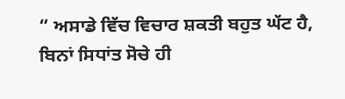“ ਅਸਾਡੇ ਵਿੱਚ ਵਿਚਾਰ ਸ਼ਕਤੀ ਬਹੁਤ ਘੱਟ ਹੈ, ਬਿਨਾਂ ਸਿਧਾਂਤ ਸੋਚੇ ਹੀ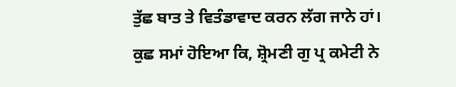ਤੁੱਛ ਬਾਤ ਤੇ ਵਿਤੰਡਾਵਾਦ ਕਰਨ ਲੱਗ ਜਾਨੇ ਹਾਂ। ਕੁਛ ਸਮਾਂ ਹੋਇਆ ਕਿ, ਸ਼੍ਰੋਮਣੀ ਗੁ ਪ੍ਰ ਕਮੇਟੀ ਨੇ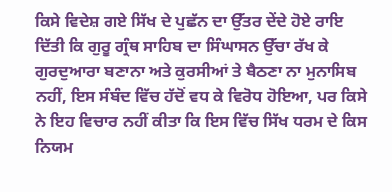ਕਿਸੇ ਵਿਦੇਸ਼ ਗਏ ਸਿੱਖ ਦੇ ਪੁਛੱਨ ਦਾ ਉੱਤਰ ਦੇਂਦੇ ਹੋਏ ਰਾਇ ਦਿੱਤੀ ਕਿ ਗੁਰੂ ਗ੍ਰੰਥ ਸਾਹਿਬ ਦਾ ਸਿੰਘਾਸਨ ਉੱਚਾ ਰੱਖ ਕੇ ਗੁਰਦੁਆਰਾ ਬਣਾਨਾ ਅਤੇ ਕੁਰਸੀਆਂ ਤੇ ਬੈਠਣਾ ਨਾ ਮੁਨਾਸਿਬ ਨਹੀਂ, ਇਸ ਸੰਬੰਦ ਵਿੱਚ ਹੱਦੋਂ ਵਧ ਕੇ ਵਿਰੋਧ ਹੋਇਆ, ਪਰ ਕਿਸੇ ਨੇ ਇਹ ਵਿਚਾਰ ਨਹੀਂ ਕੀਤਾ ਕਿ ਇਸ ਵਿੱਚ ਸਿੱਖ ਧਰਮ ਦੇ ਕਿਸ ਨਿਯਮ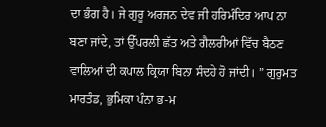ਦਾ ਭੰਗ ਹੈ। ਜੇ ਗੁਰੂ ਅਰਜਨ ਦੇਵ ਜੀ ਹਰਿਮੰਦਿਰ ਆਪ ਨਾ ਬਣਾ ਜਾਂਦੇ, ਤਾਂ ਉੱਪਰਲੀ ਛੱਤ ਅਤੇ ਗੈਲਰੀਆਂ ਵਿੱਚ ਬੈਠਣ ਵਾਲਿਆਂ ਦੀ ਕਪਾਲ ਕ੍ਰਿਯਾ ਬਿਨਾ ਸੰਦਹੇ ਹੋ ਜਾਂਦੀ। ” ਗੁਰੁਮਤ ਮਾਰਤੰਡ, ਭੁਮਿਕਾ ਪੰਨਾ ਭ-ਮ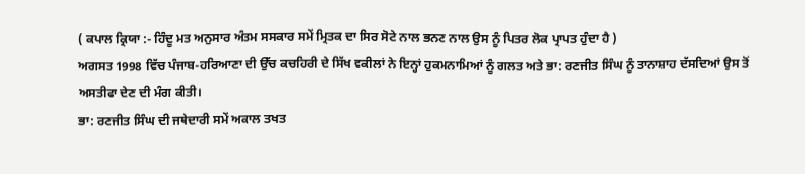( ਕਪਾਲ ਕ੍ਰਿਯਾ :- ਹਿੰਦੂ ਮਤ ਅਨੁਸਾਰ ਅੰਤਮ ਸਸਕਾਰ ਸਮੇਂ ਮ੍ਰਿਤਕ ਦਾ ਸਿਰ ਸੋਟੇ ਨਾਲ ਭਨਣ ਨਾਲ ਉਸ ਨੂੰ ਪਿਤਰ ਲੋਕ ਪ੍ਰਾਪਤ ਹੁੰਦਾ ਹੈ )
ਅਗਸਤ 1998 ਵਿੱਚ ਪੰਜਾਬ-ਹਰਿਆਣਾ ਦੀ ਉੱਚ ਕਚਹਿਰੀ ਦੇ ਸਿੱਖ ਵਕੀਲਾਂ ਨੇ ਇਨ੍ਹਾਂ ਹੁਕਮਨਾਮਿਆਂ ਨੂੰ ਗਲਤ ਅਤੇ ਭਾ: ਰਣਜੀਤ ਸਿੰਘ ਨੂੰ ਤਾਨਾਸ਼ਾਹ ਦੱਸਦਿਆਂ ਉਸ ਤੋਂ ਅਸਤੀਫਾ ਦੇਣ ਦੀ ਮੰਗ ਕੀਤੀ।
ਭਾ: ਰਣਜੀਤ ਸਿੰਘ ਦੀ ਜਥੇਦਾਰੀ ਸਮੇਂ ਅਕਾਲ ਤਖਤ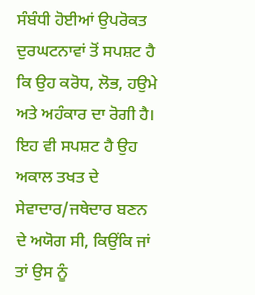ਸੰਬੰਧੀ ਹੋਈਆਂ ਉਪਰੋਕਤ ਦੁਰਘਟਨਾਵਾਂ ਤੋਂ ਸਪਸ਼ਟ ਹੈ ਕਿ ਉਹ ਕਰੋਧ, ਲੋਭ, ਹਉਮੇ ਅਤੇ ਅਹੰਕਾਰ ਦਾ ਰੋਗੀ ਹੈ। ਇਹ ਵੀ ਸਪਸ਼ਟ ਹੈ ਉਹ ਅਕਾਲ ਤਖਤ ਦੇ ਸੇਵਾਦਾਰ/ਜਥੇਦਾਰ ਬਣਨ ਦੇ ਅਯੋਗ ਸੀ, ਕਿਉਂਕਿ ਜਾਂ ਤਾਂ ਉਸ ਨੂੰ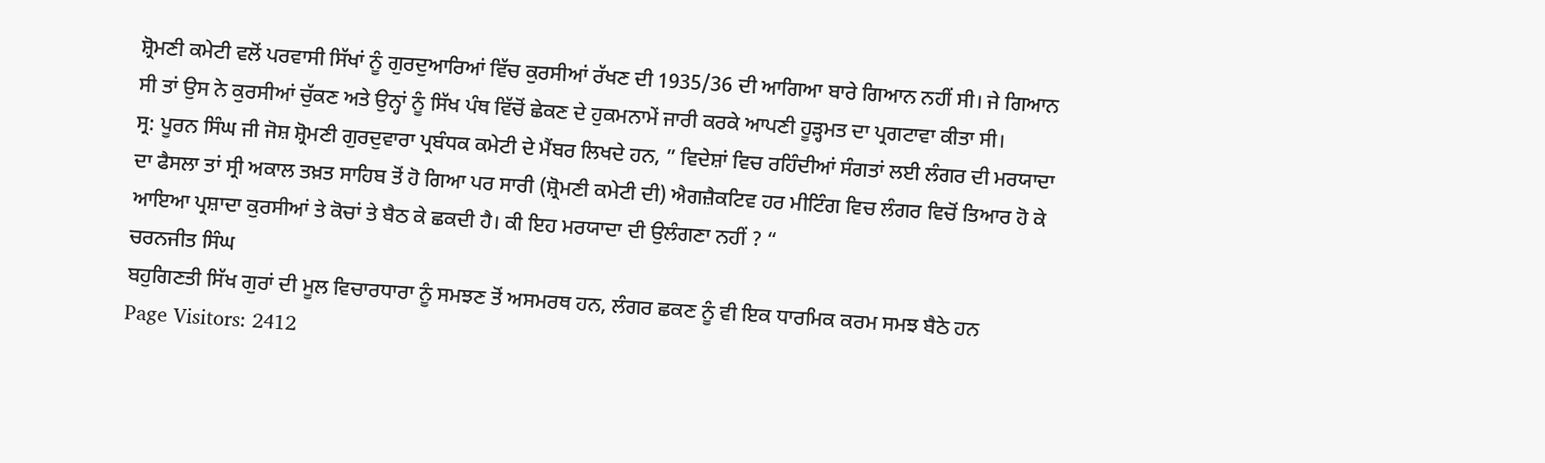ਸ਼੍ਰੋਮਣੀ ਕਮੇਟੀ ਵਲੋਂ ਪਰਵਾਸੀ ਸਿੱਖਾਂ ਨੂੰ ਗੁਰਦੁਆਰਿਆਂ ਵਿੱਚ ਕੁਰਸੀਆਂ ਰੱਖਣ ਦੀ 1935/36 ਦੀ ਆਗਿਆ ਬਾਰੇ ਗਿਆਨ ਨਹੀਂ ਸੀ। ਜੇ ਗਿਆਨ ਸੀ ਤਾਂ ਉਸ ਨੇ ਕੁਰਸੀਆਂ ਚੁੱਕਣ ਅਤੇ ਉਨ੍ਹਾਂ ਨੂੰ ਸਿੱਖ ਪੰਥ ਵਿੱਚੋਂ ਛੇਕਣ ਦੇ ਹੁਕਮਨਾਮੇਂ ਜਾਰੀ ਕਰਕੇ ਆਪਣੀ ਹੂੜ੍ਹਮਤ ਦਾ ਪ੍ਰਗਟਾਵਾ ਕੀਤਾ ਸੀ।
ਸ੍ਰ: ਪੂਰਨ ਸਿੰਘ ਜੀ ਜੋਸ਼ ਸ਼੍ਰੋਮਣੀ ਗੁਰਦੁਵਾਰਾ ਪ੍ਰਬੰਧਕ ਕਮੇਟੀ ਦੇ ਮੈਂਬਰ ਲਿਖਦੇ ਹਨ, ” ਵਿਦੇਸ਼ਾਂ ਵਿਚ ਰਹਿੰਦੀਆਂ ਸੰਗਤਾਂ ਲਈ ਲੰਗਰ ਦੀ ਮਰਯਾਦਾ ਦਾ ਫੈਸਲਾ ਤਾਂ ਸ੍ਰੀ ਅਕਾਲ ਤਖ਼ਤ ਸਾਹਿਬ ਤੋਂ ਹੋ ਗਿਆ ਪਰ ਸਾਰੀ (ਸ਼੍ਰੋਮਣੀ ਕਮੇਟੀ ਦੀ) ਐਗਜ਼ੈਕਟਿਵ ਹਰ ਮੀਟਿੰਗ ਵਿਚ ਲੰਗਰ ਵਿਚੋਂ ਤਿਆਰ ਹੋ ਕੇ ਆਇਆ ਪ੍ਰਸ਼ਾਦਾ ਕੁਰਸੀਆਂ ਤੇ ਕੋਚਾਂ ਤੇ ਬੈਠ ਕੇ ਛਕਦੀ ਹੈ। ਕੀ ਇਹ ਮਰਯਾਦਾ ਦੀ ਉਲੰਗਣਾ ਨਹੀਂ ? “
ਚਰਨਜੀਤ ਸਿੰਘ
ਬਹੁਗਿਣਤੀ ਸਿੱਖ ਗੁਰਾਂ ਦੀ ਮੂਲ ਵਿਚਾਰਧਾਰਾ ਨੂੰ ਸਮਝਣ ਤੋਂ ਅਸਮਰਥ ਹਨ, ਲੰਗਰ ਛਕਣ ਨੂੰ ਵੀ ਇਕ ਧਾਰਮਿਕ ਕਰਮ ਸਮਝ ਬੈਠੇ ਹਨ
Page Visitors: 2412